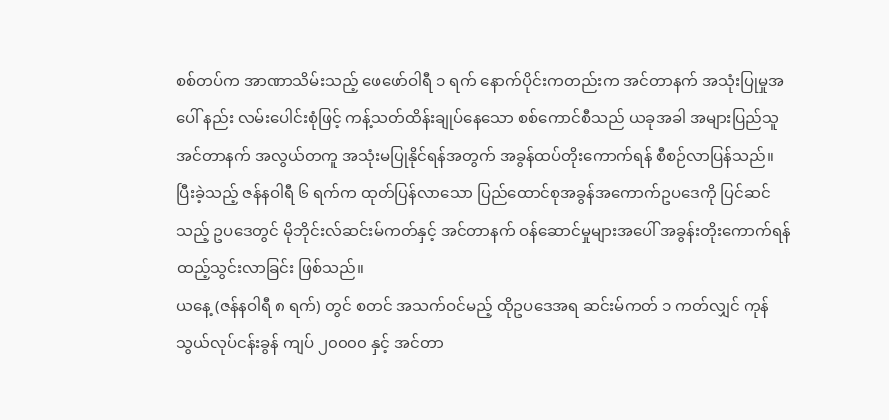စစ်တပ်က အာဏာသိမ်းသည့် ဖေဖော်ဝါရီ ၁ ရက် နောက်ပိုင်းကတည်းက အင်တာနက် အသုံးပြုမှုအပေါ် နည်း လမ်းပေါင်းစုံဖြင့် ကန့်သတ်ထိန်းချုပ်နေသော စစ်ကောင်စီသည် ယခုအခါ အများပြည်သူ အင်တာနက် အလွယ်တကူ အသုံးမပြုနိုင်ရန်အတွက် အခွန်ထပ်တိုးကောက်ရန် စီစဉ်လာပြန်သည်။
ပြီးခဲ့သည့် ဇန်နဝါရီ ၆ ရက်က ထုတ်ပြန်လာသော ပြည်ထောင်စုအခွန်အကောက်ဥပဒေကို ပြင်ဆင်သည့် ဥပဒေတွင် မိုဘိုင်းလ်ဆင်းမ်ကတ်နှင့် အင်တာနက် ဝန်ဆောင်မှုများအပေါ် အခွန်းတိုးကောက်ရန် ထည့်သွင်းလာခြင်း ဖြစ်သည်။
ယနေ့ (ဇန်နဝါရီ ၈ ရက်) တွင် စတင် အသက်ဝင်မည့် ထိုဥပဒေအရ ဆင်းမ်ကတ် ၁ ကတ်လျှင် ကုန်သွယ်လုပ်ငန်းခွန် ကျပ် ၂၀၀၀၀ နှင့် အင်တာ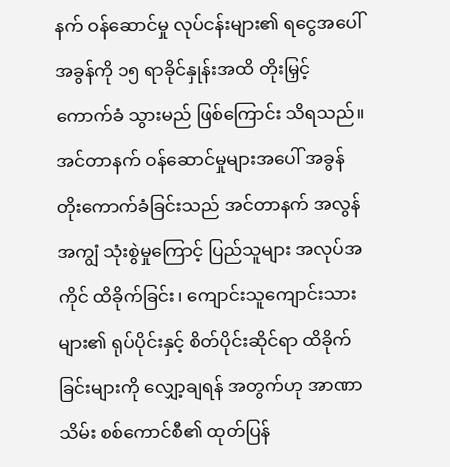နက် ဝန်ဆောင်မှု လုပ်ငန်းများ၏ ရငွေအပေါ် အခွန်ကို ၁၅ ရာခိုင်နှုန်းအထိ တိုးမြှင့်ကောက်ခံ သွားမည် ဖြစ်ကြောင်း သိရသည်။
အင်တာနက် ဝန်ဆောင်မှုများအပေါ် အခွန်တိုးကောက်ခံခြင်းသည် အင်တာနက် အလွန်အကျွံ သုံးစွဲမှုကြောင့် ပြည်သူများ အလုပ်အကိုင် ထိခိုက်ခြင်း၊ ကျောင်းသူကျောင်းသားများ၏ ရုပ်ပိုင်းနှင့် စိတ်ပိုင်းဆိုင်ရာ ထိခိုက်ခြင်းများကို လျှော့ချရန် အတွက်ဟု အာဏာသိမ်း စစ်ကောင်စီ၏ ထုတ်ပြန်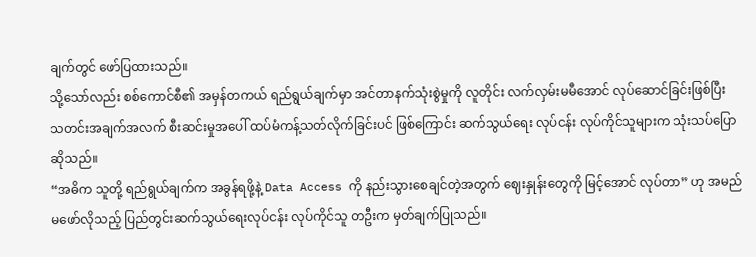ချက်တွင် ဖော်ပြထားသည်။
သို့သော်လည်း စစ်ကောင်စီ၏ အမှန်တကယ် ရည်ရွယ်ချက်မှာ အင်တာနက်သုံးစွဲမှုကို လူတိုင်း လက်လှမ်းမမီအောင် လုပ်ဆောင်ခြင်းဖြစ်ပြီး သတင်းအချက်အလက် စီးဆင်းမှုအပေါ် ထပ်မံကန့်သတ်လိုက်ခြင်းပင် ဖြစ်ကြောင်း ဆက်သွယ်ရေး လုပ်ငန်း လုပ်ကိုင်သူများက သုံးသပ်ပြောဆိုသည်။
“အဓိက သူတို့ ရည်ရွယ်ချက်က အခွန်ရဖို့နဲ့ Data Access ကို နည်းသွားစေချင်တဲ့အတွက် ဈေးနှုန်းတွေကို မြင့်အောင် လုပ်တာ” ဟု အမည်မဖော်လိုသည့် ပြည်တွင်းဆက်သွယ်ရေးလုပ်ငန်း လုပ်ကိုင်သူ တဦးက မှတ်ချက်ပြုသည်။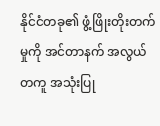နိုင်ငံတခု၏ ဖွံ့ဖြိုးတိုးတက်မှုကို အင်တာနက် အလွယ်တကူ အသုံးပြု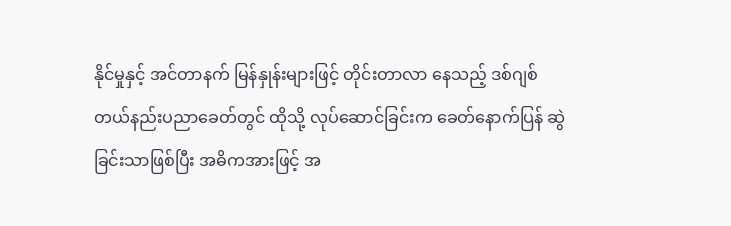နိုင်မှုနှင့် အင်တာနက် မြန်နှုန်းများဖြင့် တိုင်းတာလာ နေသည့် ဒစ်ဂျစ်တယ်နည်းပညာခေတ်တွင် ထိုသို့ လုပ်ဆောင်ခြင်းက ခေတ်နောက်ပြန် ဆွဲခြင်းသာဖြစ်ပြီး အဓိကအားဖြင့် အ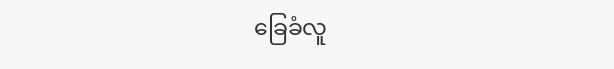ခြေခံလူ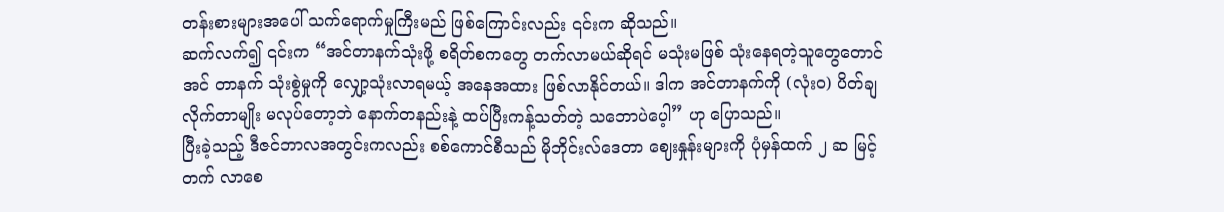တန်းစားများအပေါ် သက်ရောက်မှုကြီးမည် ဖြစ်ကြောင်းလည်း ၎င်းက ဆိုသည်။
ဆက်လက်၍ ၎င်းက “အင်တာနက်သုံးဖို့ စရိတ်စကတွေ တက်လာမယ်ဆိုရင် မသုံးမဖြစ် သုံးနေရတဲ့သူတွေတောင် အင် တာနက် သုံးစွဲမှုကို လျှော့သုံးလာရမယ့် အနေအထား ဖြစ်လာနိုင်တယ်။ ဒါက အင်တာနက်ကို (လုံးဝ) ပိတ်ချလိုက်တာမျိုး မလုပ်တော့ဘဲ နောက်တနည်းနဲ့ ထပ်ပြီးကန့်သတ်တဲ့ သဘောပဲပေ့ါ” ဟု ပြောသည်။
ပြီးခဲ့သည့် ဒီဇင်ဘာလအတွင်းကလည်း စစ်ကောင်စီသည် မိုဘိုင်းလ်ဒေတာ ဈေးနှုန်းများကို ပုံမှန်ထက် ၂ ဆ မြင့်တက် လာစေ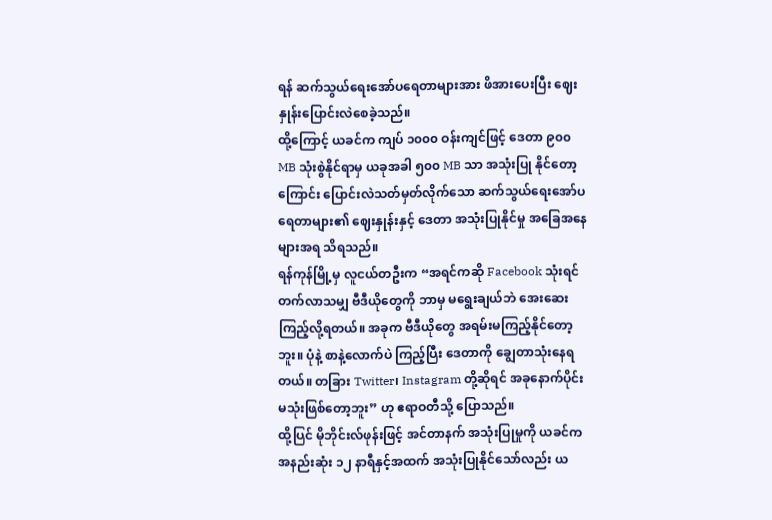ရန် ဆက်သွယ်ရေးအော်ပရေတာများအား ဖိအားပေးပြီး ဈေးနှုန်းပြောင်းလဲစေခဲ့သည်။
ထို့ကြောင့် ယခင်က ကျပ် ၁၀၀၀ ဝန်းကျင်ဖြင့် ဒေတာ ၉၀၀ MB သုံးစွဲနိုင်ရာမှ ယခုအခါ ၅၀၀ MB သာ အသုံးပြု နိုင်တော့ကြောင်း ပြောင်းလဲသတ်မှတ်လိုက်သော ဆက်သွယ်ရေးအော်ပရေတာများ၏ ဈေးနှုန်းနှင့် ဒေတာ အသုံးပြုနိုင်မှု အခြေအနေများအရ သိရသည်။
ရန်ကုန်မြို့မှ လူငယ်တဦးက “အရင်ကဆို Facebook သုံးရင် တက်လာသမျှ ဗီဒီယိုတွေကို ဘာမှ မရွေးချယ်ဘဲ အေးဆေး ကြည့်လို့ရတယ်။ အခုက ဗီဒီယိုတွေ အရမ်းမကြည့်နိုင်တော့ဘူး။ ပုံနဲ့ စာနဲ့လောက်ပဲ ကြည့်ပြီး ဒေတာကို ချွေတာသုံးနေရ တယ်။ တခြား Twitter၊ Instagram တို့ဆိုရင် အခုနောက်ပိုင်း မသုံးဖြစ်တော့ဘူး” ဟု ဧရာဝတီသို့ ပြောသည်။
ထို့ပြင် မိုဘိုင်းလ်ဖုန်းဖြင့် အင်တာနက် အသုံးပြုမှုကို ယခင်က အနည်းဆုံး ၁၂ နာရီနှင့်အထက် အသုံးပြုနိုင်သော်လည်း ယ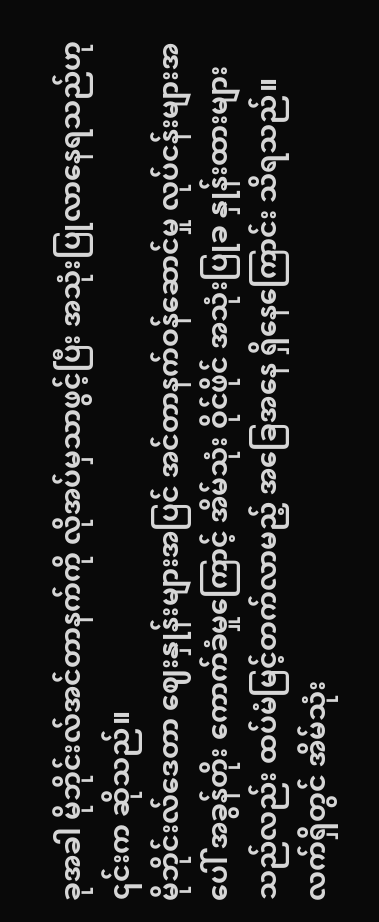ခုအခါ မိုဘိုင်းလ်အင်တာနက်ကို လိုအပ်မှသာဖွင့်ပြီး အသုံးပြုလာနေရသည်ဟု ၎င်းက ဆိုသည်။
မိုဘိုင်းလ်ဒေတာ ဈေးနှုန်းများအပြင် အင်တာနက်ဝန်ဆောင်မှု လုပ်ငန်းများအပေါ် အခွန်တိုး ကောက်ခံမှုကြောင့် အိမ်သုံး ဝိုင်ဖိုင် အသုံးပြုခ နှုန်းထားများသည်လည်း ထပ်မံမြင့်တက်လာမည့် အခြေအနေ ရှိနေကြောင်း သိရသည်။
လက်ရှိတွင် အိမ်သုံး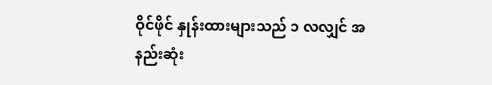ဝိုင်ဖိုင် နှုန်းထားများသည် ၁ လလျှင် အနည်းဆုံး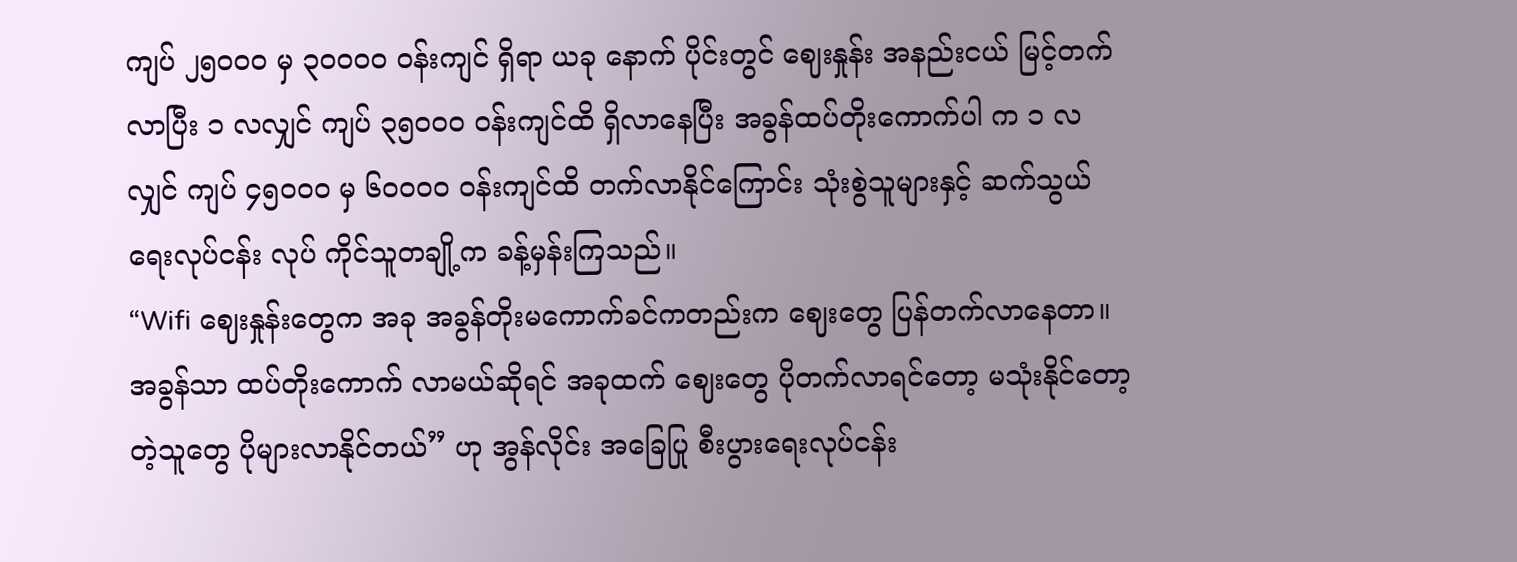ကျပ် ၂၅၀၀၀ မှ ၃၀၀၀၀ ဝန်းကျင် ရှိရာ ယခု နောက် ပိုင်းတွင် ဈေးနှုန်း အနည်းငယ် မြင့်တက်လာပြီး ၁ လလျှင် ကျပ် ၃၅၀၀၀ ဝန်းကျင်ထိ ရှိလာနေပြီး အခွန်ထပ်တိုးကောက်ပါ က ၁ လလျှင် ကျပ် ၄၅၀၀၀ မှ ၆၀၀၀၀ ဝန်းကျင်ထိ တက်လာနိုင်ကြောင်း သုံးစွဲသူများနှင့် ဆက်သွယ်ရေးလုပ်ငန်း လုပ် ကိုင်သူတချို့က ခန့်မှန်းကြသည်။
“Wifi ဈေးနှုန်းတွေက အခု အခွန်တိုးမကောက်ခင်ကတည်းက ဈေးတွေ ပြန်တက်လာနေတာ။ အခွန်သာ ထပ်တိုးကောက် လာမယ်ဆိုရင် အခုထက် ဈေးတွေ ပိုတက်လာရင်တော့ မသုံးနိုင်တော့တဲ့သူတွေ ပိုများလာနိုင်တယ်” ဟု အွန်လိုင်း အခြေပြု စီးပွားရေးလုပ်ငန်း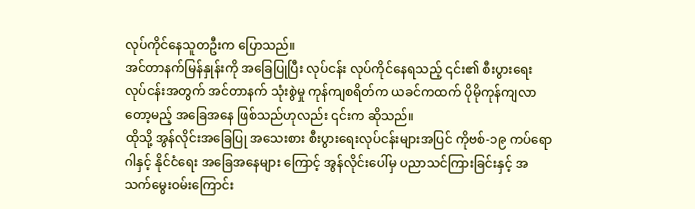လုပ်ကိုင်နေသူတဦးက ပြောသည်။
အင်တာနက်မြန်နှုန်းကို အခြေပြုပြီး လုပ်ငန်း လုပ်ကိုင်နေရသည့် ၎င်း၏ စီးပွားရေးလုပ်ငန်းအတွက် အင်တာနက် သုံးစွဲမှု ကုန်ကျစရိတ်က ယခင်ကထက် ပိုမိုကုန်ကျလာတော့မည့် အခြေအနေ ဖြစ်သည်ဟုလည်း ၎င်းက ဆိုသည်။
ထိုသို့ အွန်လိုင်းအခြေပြု အသေးစား စီးပွားရေးလုပ်ငန်းများအပြင် ကိုဗစ်-၁၉ ကပ်ရောဂါနှင့် နိုင်ငံရေး အခြေအနေများ ကြောင့် အွန်လိုင်းပေါ်မှ ပညာသင်ကြားခြင်းနှင့် အသက်မွေးဝမ်းကြောင်း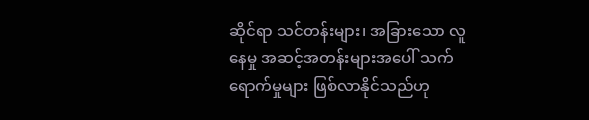ဆိုင်ရာ သင်တန်းများ၊ အခြားသော လူနေမှု အဆင့်အတန်းများအပေါ် သက်ရောက်မှုများ ဖြစ်လာနိုင်သည်ဟု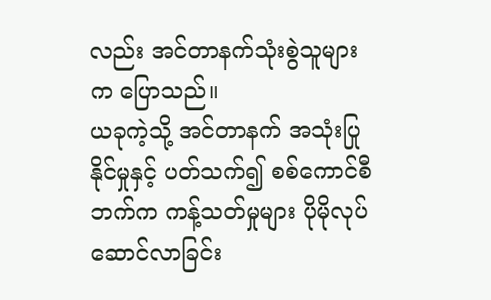လည်း အင်တာနက်သုံးစွဲသူများက ပြောသည်။
ယခုကဲ့သို့ အင်တာနက် အသုံးပြုနိုင်မှုနှင့် ပတ်သက်၍ စစ်ကောင်စီဘက်က ကန့်သတ်မှုများ ပိုမိုလုပ်ဆောင်လာခြင်း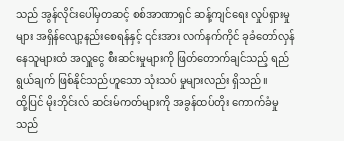သည် အွန်လိုင်းပေါ်မှတဆင့် စစ်အာဏာရှင် ဆန့်ကျင်ရေး လှုပ်ရှားမှုများ အရှိန်လျော့နည်းစေရန်နှင့် ၎င်းအား လက်နက်ကိုင် ခုခံတော်လှန်နေသူများထံ အလှူငွေ စီးဆင်းမှုများကို ဖြတ်တောက်ချင်သည့် ရည်ရွယ်ချက် ဖြစ်နိုင်သည်ဟူသော သုံးသပ် မှုများလည်း ရှိသည်။
ထို့ပြင် မိုးဘိုင်းလ် ဆင်းမ်ကတ်များကို အခွန်ထပ်တိုး ကောက်ခံမှုသည်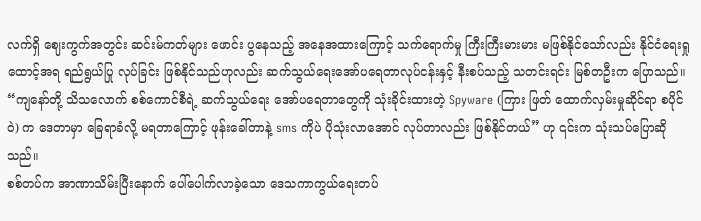လက်ရှိ ဈေးကွက်အတွင်း ဆင်းမ်ကတ်များ ဖောင်း ပွနေသည့် အနေအထားကြောင့် သက်ရောက်မှု ကြီးကြီးမားမား မဖြစ်နိုင်သော်လည်း နိုင်ငံရေးရှုထောင့်အရ ရည်ရွယ်ပြု လုပ်ခြင်း ဖြစ်နိုင်သည်ဟုလည်း ဆက်သွယ်ရေးအော်ပရေတာလုပ်ငန်းနှင့် နီးစပ်သည့် သတင်းရင်း မြစ်တဦးက ပြောသည်။
“ကျနော်တို့ သိသလောက် စစ်ကောင်စီရဲ့ ဆက်သွယ်ရေး အော်ပရေတာတွေကို သုံးခိုင်းထားတဲ့ Spyware (ကြား ဖြတ် ထောက်လှမ်းမှုဆိုင်ရာ စပိုင်ဝဲ) က ဒေတာမှာ ခြေရာခံလို့ မရတာကြောင့် ဖုန်းခေါ်တာနဲ့ sms ကိုပဲ ပိုသုံးလာအောင် လုပ်တာလည်း ဖြစ်နိုင်တယ်” ဟု ၎င်းက သုံးသပ်ပြောဆိုသည်။
စစ်တပ်က အာဏာသိမ်းပြီးနောက် ပေါ်ပေါက်လာခဲ့သော ဒေသကာကွယ်ရေးတပ်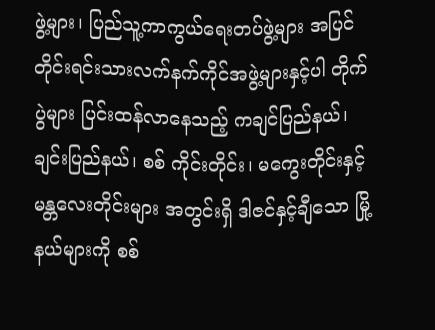ဖွဲ့များ၊ ပြည်သူ့ကာကွယ်ရေးတပ်ဖွဲ့များ အပြင် တိုင်းရင်းသားလက်နက်ကိုင်အဖွဲ့များနှင့်ပါ တိုက်ပွဲများ ပြင်းထန်လာနေသည့် ကချင်ပြည်နယ်၊ ချင်းပြည်နယ်၊ စစ် ကိုင်းတိုင်း၊ မကွေးတိုင်းနှင့် မန္တလေးတိုင်းများ အတွင်းရှိ ဒါဇင်နှင့်ချီသော မြို့နယ်များကို စစ်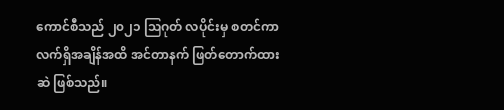ကောင်စီသည် ၂၀၂၁ ဩဂုတ် လပိုင်းမှ စတင်ကာ လက်ရှိအချိန်အထိ အင်တာနက် ဖြတ်တောက်ထားဆဲ ဖြစ်သည်။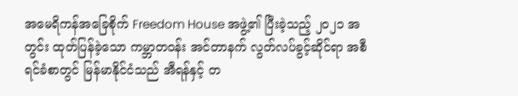အမေရိကန်အခြေစိုက် Freedom House အဖွဲ့၏ ပြီးခဲ့သည့် ၂၀၂၁ အတွင်း ထုတ်ပြန်ခဲ့သော ကမ္ဘာတဝန်း အင်တာနက် လွတ်လပ်ခွင့်ဆိုင်ရာ အစီရင်ခံစာတွင် မြန်မာနိုင်ငံသည် အီရန်နှင့် တ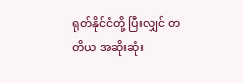ရုတ်နိုင်ငံတို့ ပြီးလျှင် တတိယ အဆိုးဆုံး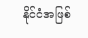နိုင်ငံအဖြစ်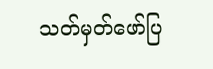သတ်မှတ်ဖော်ပြ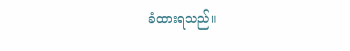ခံထားရသည်။